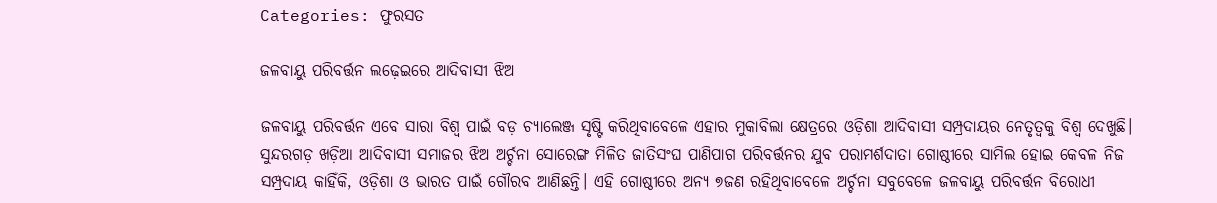Categories: ଫୁରସତ

ଜଳବାୟୁ ପରିବର୍ତ୍ତନ ଲଢ଼େଇରେ ଆଦିବାସୀ ଝିଅ

ଜଳବାୟୁ ପରିବର୍ତ୍ତନ ଏବେ ସାରା ବିଶ୍ୱ ପାଇଁ ବଡ଼ ଚ୍ୟାଲେଞ୍ଜ ସୃଷ୍ଟି କରିଥିବାବେଳେ ଏହାର ମୁକାବିଲା କ୍ଷେତ୍ରରେ ଓଡ଼ିଶା ଆଦିବାସୀ ସମ୍ପ୍ରଦାୟର ନେତୃତ୍ୱକୁ ବିଶ୍ୱ ଦେଖୁଛି। ସୁନ୍ଦରଗଡ଼ ଖଡ଼ିଆ ଆଦିବାସୀ ସମାଜର ଝିଅ ଅର୍ଚ୍ଚନା ସୋରେଙ୍ଗ ମିଳିତ ଜାତିସଂଘ ପାଣିପାଗ ପରିବର୍ତ୍ତନର ଯୁବ ପରାମର୍ଶଦାତା ଗୋଷ୍ଠୀରେ ସାମିଲ ହୋଇ କେବଳ ନିଜ ସମ୍ପ୍ରଦାୟ କାହିଁକି, ଓଡ଼ିଶା ଓ ଭାରତ ପାଇଁ ଗୌରବ ଆଣିଛନ୍ତି। ଏହି ଗୋଷ୍ଠୀରେ ଅନ୍ୟ ୭ଜଣ ରହିଥିବାବେଳେ ଅର୍ଚ୍ଚନା ସବୁବେଳେ ଜଳବାୟୁ ପରିବର୍ତ୍ତନ ବିରୋଧୀ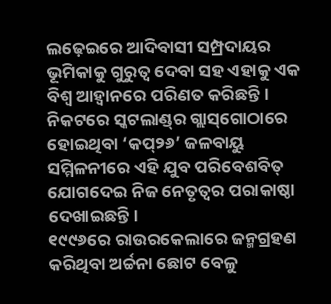ଲଢ଼େଇରେ ଆଦିବାସୀ ସମ୍ପ୍ରଦାୟର ଭୂମିକାକୁ ଗୁରୁତ୍ୱ ଦେବା ସହ ଏହାକୁ ଏକ ବିଶ୍ୱ ଆହ୍ବାନରେ ପରିଣତ କରିଛନ୍ତି। ନିକଟରେ ସ୍କଟଲାଣ୍ଡ୍‌ର ଗ୍ଲାସ୍‌ଗୋଠାରେ ହୋଇଥିବା ‘କପ୍‌୨୬’ ଜଳବାୟୁ ସମ୍ମିଳନୀରେ ଏହି ଯୁବ ପରିବେଶବିତ୍‌ ଯୋଗଦେଇ ନିଜ ନେତୃତ୍ୱର ପରାକାଷ୍ଠା ଦେଖାଇଛନ୍ତି।
୧୯୯୬ରେ ରାଉରକେଲାରେ ଜନ୍ମଗ୍ରହଣ କରିଥିବା ଅର୍ଚ୍ଚନା ଛୋଟ ବେଳୁ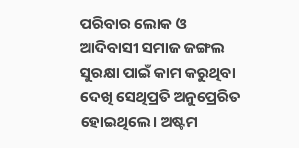ପରିବାର ଲୋକ ଓ ଆଦିବାସୀ ସମାଜ ଜଙ୍ଗଲ ସୁରକ୍ଷା ପାଇଁ କାମ କରୁଥିବା ଦେଖି ସେଥିପ୍ରତି ଅନୁପ୍ରେରିତ ହୋଇଥିଲେ। ଅଷ୍ଟମ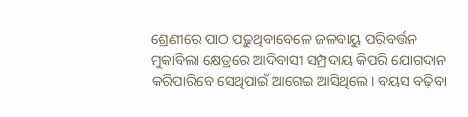ଶ୍ରେଣୀରେ ପାଠ ପଢ଼ୁଥିବାବେଳେ ଜଳବାୟୁ ପରିବର୍ତ୍ତନ ମୁକାବିଲା କ୍ଷେତ୍ରରେ ଆଦିବାସୀ ସମ୍ପ୍ରଦାୟ କିପରି ଯୋଗଦାନ କରିପାରିବେ ସେଥିପାଇଁ ଆଗେଇ ଆସିଥିଲେ। ବୟସ ବଢ଼ିବା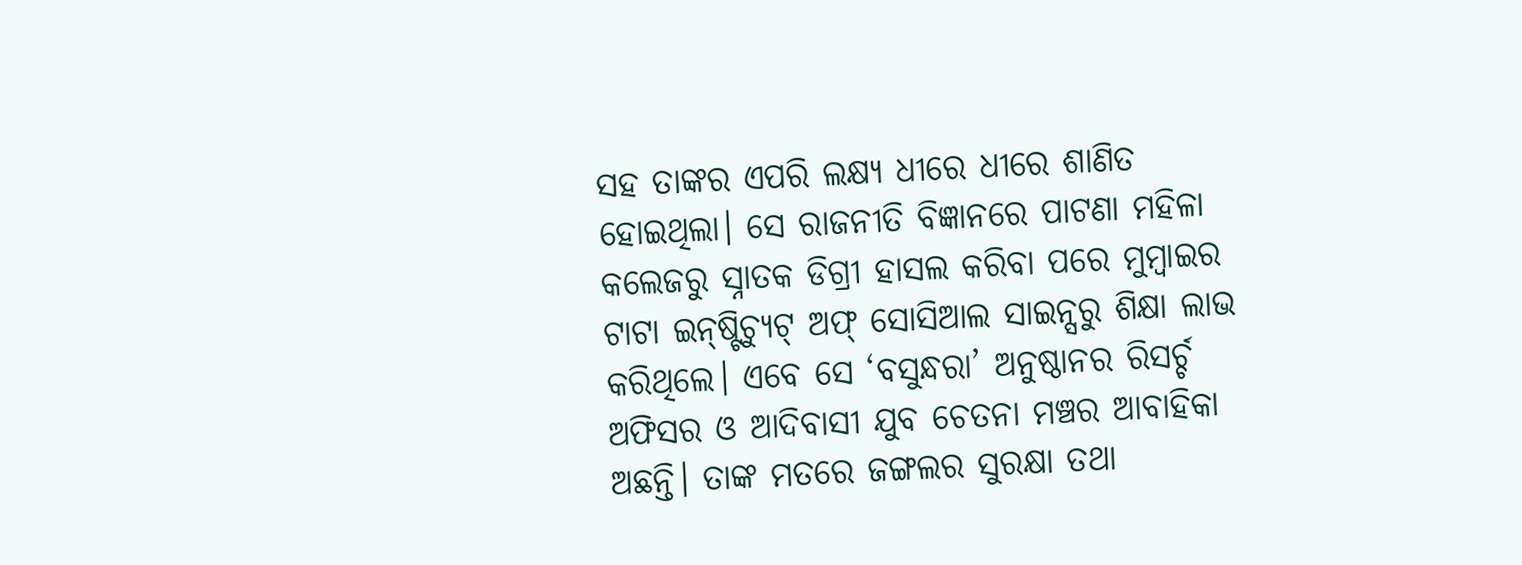ସହ ତାଙ୍କର ଏପରି ଲକ୍ଷ୍ୟ ଧୀରେ ଧୀରେ ଶାଣିତ ହୋଇଥିଲା। ସେ ରାଜନୀତି ବିଜ୍ଞାନରେ ପାଟଣା ମହିଳା କଲେଜରୁ ସ୍ନାତକ ଡିଗ୍ରୀ ହାସଲ କରିବା ପରେ ମୁମ୍ବାଇର ଟାଟା ଇନ୍‌ଷ୍ଟିଚ୍ୟୁଟ୍‌ ଅଫ୍‌ ସୋସିଆଲ ସାଇନ୍ସରୁ ଶିକ୍ଷା ଲାଭ କରିଥିଲେ। ଏବେ ସେ ‘ବସୁନ୍ଧରା’ ଅନୁଷ୍ଠାନର ରିସର୍ଚ୍ଚ ଅଫିସର ଓ ଆଦିବାସୀ ଯୁବ ଚେତନା ମଞ୍ଚର ଆବାହିକା ଅଛନ୍ତି। ତାଙ୍କ ମତରେ ଜଙ୍ଗଲର ସୁରକ୍ଷା ତଥା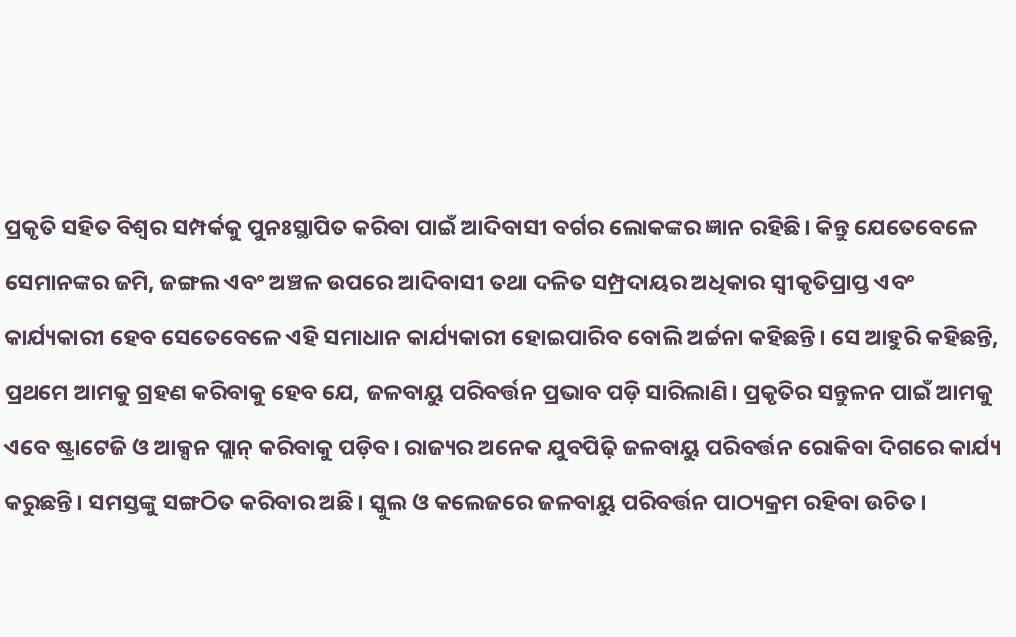ପ୍ରକୃତି ସହିତ ବିଶ୍ୱର ସମ୍ପର୍କକୁ ପୁନଃସ୍ଥାପିତ କରିବା ପାଇଁ ଆଦିବାସୀ ବର୍ଗର ଲୋକଙ୍କର ଜ୍ଞାନ ରହିଛି। କିନ୍ତୁ ଯେତେବେଳେ ସେମାନଙ୍କର ଜମି, ଜଙ୍ଗଲ ଏବଂ ଅଞ୍ଚଳ ଉପରେ ଆଦିବାସୀ ତଥା ଦଳିତ ସମ୍ପ୍ରଦାୟର ଅଧିକାର ସ୍ବୀକୃତିପ୍ରାପ୍ତ ଏବଂ କାର୍ଯ୍ୟକାରୀ ହେବ ସେତେବେଳେ ଏହି ସମାଧାନ କାର୍ଯ୍ୟକାରୀ ହୋଇପାରିବ ବୋଲି ଅର୍ଚ୍ଚନା କହିଛନ୍ତି। ସେ ଆହୁରି କହିଛନ୍ତି, ପ୍ରଥମେ ଆମକୁ ଗ୍ରହଣ କରିବାକୁ ହେବ ଯେ, ଜଳବାୟୁ ପରିବର୍ତ୍ତନ ପ୍ରଭାବ ପଡ଼ି ସାରିଲାଣି। ପ୍ରକୃତିର ସନ୍ତୁଳନ ପାଇଁ ଆମକୁ ଏବେ ଷ୍ଟ୍ରାଟେଜି ଓ ଆକ୍ସନ ପ୍ଲାନ୍‌ କରିବାକୁ ପଡ଼ିବ। ରାଜ୍ୟର ଅନେକ ଯୁବପିଢ଼ି ଜଳବାୟୁ ପରିବର୍ତ୍ତନ ରୋକିବା ଦିଗରେ କାର୍ଯ୍ୟ କରୁଛନ୍ତି। ସମସ୍ତଙ୍କୁ ସଙ୍ଗଠିତ କରିବାର ଅଛି। ସ୍କୁଲ ଓ କଲେଜରେ ଜଳବାୟୁ ପରିବର୍ତ୍ତନ ପାଠ୍ୟକ୍ରମ ରହିବା ଉଚିତ।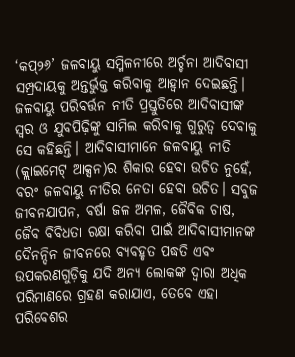‘କପ୍‌୨୬’ ଜଳବାୟୁ ସମ୍ମିଳନୀରେ ଅର୍ଚ୍ଚନା ଆଦିବାସୀ ସମ୍ପ୍ରଦାୟକୁ ଅନ୍ତର୍ଭୁକ୍ତ କରିବାକୁ ଆହ୍ବାନ ଦେଇଛନ୍ତି। ଜଳବାୟୁ ପରିବର୍ତ୍ତନ ନୀତି ପ୍ରସ୍ତୁତିରେ ଆଦିବାସୀଙ୍କ ସ୍ବର ଓ ଯୁବପିଢ଼ିଙ୍କୁ ସାମିଲ କରିବାକୁ ଗୁରୁତ୍ୱ ଦେବାକୁ ସେ କହିଛନ୍ତି। ଆଦିବାସୀମାନେ ଜଳବାୟୁ ନୀତି (କ୍ଲାଇମେଟ୍‌ ଆକ୍ସନ)ର ଶିକାର ହେବା ଉଚିତ ନୁହେଁ, ବରଂ ଜଳବାୟୁ ନୀତିର ନେତା ହେବା ଉଚିତ। ସବୁଜ ଜୀବନଯାପନ, ବର୍ଷା ଜଳ ଅମଳ, ଜୈବିକ ଚାଷ, ଜୈବ ବିବିଧତା ରକ୍ଷା କରିବା ପାଇଁ ଆଦିବାସୀମାନଙ୍କ ଦୈନନ୍ଦିନ ଜୀବନରେ ବ୍ୟବହୃତ ପଦ୍ଧତି ଏବଂ ଉପକରଣଗୁଡ଼ିକୁ ଯଦି ଅନ୍ୟ ଲୋକଙ୍କ ଦ୍ୱାରା ଅଧିକ ପରିମାଣରେ ଗ୍ରହଣ କରାଯାଏ, ତେବେ ଏହା ପରିବେଶର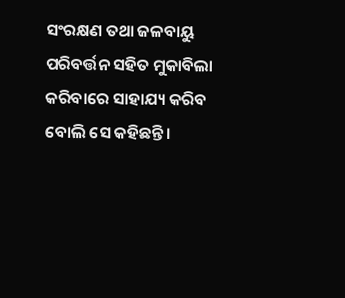ସଂରକ୍ଷଣ ତଥା ଜଳବାୟୁ ପରିବର୍ତ୍ତନ ସହିତ ମୁକାବିଲା କରିବାରେ ସାହାଯ୍ୟ କରିବ ବୋଲି ସେ କହିଛନ୍ତି।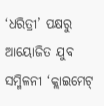‘ଧରିତ୍ରୀ’ ପକ୍ଷରୁ ଆୟୋଜିତ ଯୁବ ସମ୍ମିଳନୀ ‘କ୍ଲାଇମେଟ୍‌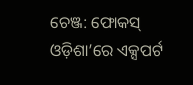ଚେଞ୍ଜ: ଫୋକସ୍‌ ଓଡ଼ିଶା’ରେ ଏକ୍ସପର୍ଟ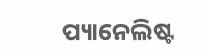ପ୍ୟାନେଲିଷ୍ଟ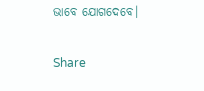ଭାବେ ଯୋଗଦେବେ।

Share